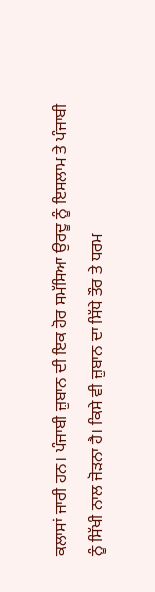ਕਲਾਸਾਂ ਜਾਰੀ ਹਨ। ਪੰਜਾਬੀ ਜ਼ੁਬਾਨ ਦੀ ਇਕ ਹੋਰ ਸਮੱਸਿਆ ਉਰਦੂ ਨੂੰ ਇਸਲਾਮ ਤੇ ਪੰਜਾਬੀ ਨੂੰ ਸਿੱਖੀ ਨਾਲ ਜੋੜਨਾ ਹੈ। ਕਿਸੇ ਵੀ ਜ਼ੁਬਾਨ ਦਾ ਸਿੱਧੇ ਤੌਰ ਤੇ ਧਰਮ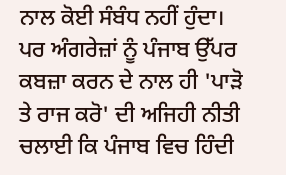ਨਾਲ ਕੋਈ ਸੰਬੰਧ ਨਹੀਂ ਹੁੰਦਾ। ਪਰ ਅੰਗਰੇਜ਼ਾਂ ਨੂੰ ਪੰਜਾਬ ਉੱਪਰ ਕਬਜ਼ਾ ਕਰਨ ਦੇ ਨਾਲ ਹੀ 'ਪਾੜੋ ਤੇ ਰਾਜ ਕਰੋ' ਦੀ ਅਜਿਹੀ ਨੀਤੀ ਚਲਾਈ ਕਿ ਪੰਜਾਬ ਵਿਚ ਹਿੰਦੀ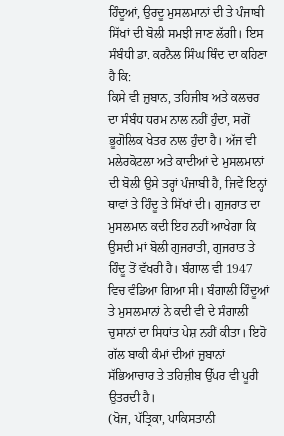ਹਿੰਦੂਆਂ, ਉਰਦੂ ਮੁਸਲਮਾਨਾਂ ਦੀ ਤੇ ਪੰਜਾਬੀ ਸਿੱਖਾਂ ਦੀ ਬੋਲੀ ਸਮਝੀ ਜਾਣ ਲੱਗੀ। ਇਸ ਸੰਬੰਧੀ ਡਾ. ਕਰਨੈਲ ਸਿੰਘ ਥਿੰਦ ਦਾ ਕਹਿਣਾ ਹੈ ਕਿ:
ਕਿਸੇ ਵੀ ਜ਼ੁਬਾਨ, ਤਹਿਜੀਬ ਅਤੇ ਕਲਚਰ ਦਾ ਸੰਬੰਧ ਧਰਮ ਨਾਲ ਨਹੀਂ ਹੁੰਦਾ, ਸਗੋਂ ਭੂਗੋਲਿਕ ਖੇਤਰ ਨਾਲ ਹੁੰਦਾ ਹੈ। ਅੱਜ ਵੀ ਮਲੇਰਕੋਟਲਾ ਅਤੇ ਕਾਦੀਆਂ ਦੇ ਮੁਸਲਮਾਨਾਂ ਦੀ ਬੋਲੀ ਉਸੇ ਤਰ੍ਹਾਂ ਪੰਜਾਬੀ ਹੈ, ਜਿਵੇਂ ਇਨ੍ਹਾਂ ਥਾਵਾਂ ਤੇ ਹਿੰਦੂ ਤੇ ਸਿੱਖਾਂ ਦੀ। ਗੁਜਰਾਤ ਦਾ ਮੁਸਲਮਾਨ ਕਦੀ ਇਹ ਨਹੀਂ ਆਖੇਗਾ ਕਿ ਉਸਦੀ ਮਾਂ ਬੋਲੀ ਗੁਜਰਾਤੀ, ਗੁਜਰਾਤ ਤੇ ਹਿੰਦੂ ਤੋਂ ਵੱਖਰੀ ਹੈ। ਬੰਗਾਲ ਵੀ 1947 ਵਿਚ ਵੰਡਿਆ ਗਿਆ ਸੀ। ਬੰਗਾਲੀ ਹਿੰਦੂਆਂ ਤੇ ਮੁਸਲਮਾਨਾਂ ਨੇ ਕਦੀ ਵੀ ਦੇ ਸੰਗਾਲੀ ਚੁਸਾਨਾਂ ਦਾ ਸਿਧਾਂਤ ਪੇਸ਼ ਨਹੀਂ ਕੀਤਾ। ਇਹੋ ਗੱਲ ਬਾਕੀ ਕੰਮਾਂ ਦੀਆਂ ਜ਼ੁਬਾਨਾਂ ਸੱਭਿਆਚਾਰ ਤੇ ਤਹਿਜ਼ੀਬ ਉੱਪਰ ਵੀ ਪੂਰੀ ਉਤਰਦੀ ਹੈ।
(ਖੋਜ, ਪੱਤ੍ਰਿਕਾ, ਪਾਕਿਸਤਾਨੀ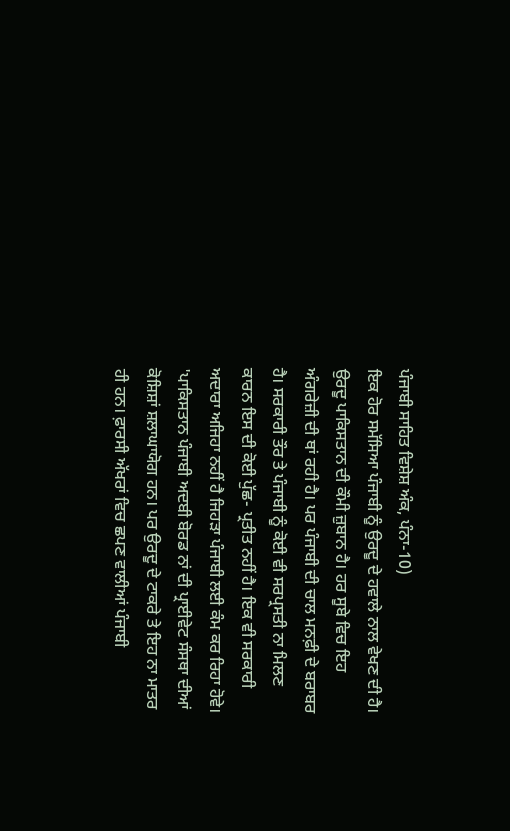ਪੰਜਾਬੀ ਸਾਹਿਤ ਵਿਸ਼ੇਸ਼ ਅੰਕ, ਪੰਨਾ-10)
ਇਕ ਹੋਰ ਸਮੱਸਿਆ ਪੰਜਾਬੀ ਨੂੰ ਉਰਦੂ ਦੇ ਹਵਾਲੇ ਨਾਲ ਵੇਖਣ ਦੀ ਹੈ। ਉਰਦੂ ਪਾਕਿਸਤਾਨ ਦੀ ਕੌਮੀ ਜ਼ੁਬਾਨ ਹੈ। ਹਰ ਸੂਬੇ ਵਿਚ ਇਹ ਅੰਗਰੇਜ਼ੀ ਦੀ ਥਾਂ ਰਹੀ ਹੈ। ਪਰ ਪੰਜਾਬੀ ਦੀ ਚਾਲ ਮਨਫ਼ੀ ਦੇ ਬਰਾਬਰ ਹੈ। ਸਰਕਾਰੀ ਤੌਰ ਤੇ ਪੰਜਾਬੀ ਨੂੰ ਕੋਈ ਵੀ ਸਰਪ੍ਰਸਤੀ ਨਾ ਮਿਲਣ ਕਾਰਨ ਇਸ ਦੀ ਕੋਈ ਪੁੱਛ- ਪ੍ਰਤੀਤ ਨਹੀਂ ਹੈ। ਇਕ ਵੀ ਸਰਕਾਰੀ ਅਦਾਰਾ ਅਜਿਹਾ ਨਹੀਂ ਹੈ ਜਿਹੜਾ ਪੰਜਾਬੀ ਲਈ ਕੰਮ ਕਰ ਰਿਹਾ ਹੋਵੇ। 'ਪਾਕਿਸਤਾਨ ਪੰਜਾਬੀ ਅਦਬੀ ਬੋਰਡ ਨਾਂ ਦੀ ਪ੍ਰਾਈਵੇਟ ਸੰਸਥਾ ਦੀਆਂ ਕੋਸ਼ਿਸ਼ਾਂ ਸ਼ਲਾਘਾਯੋਗ ਹਨ। ਪਰ ਉਰਦੂ ਦੇ ਟਾਕਰੇ ਤੇ ਇਹ ਨਾ ਮਾਤਰ ਹੀ ਹਨ। ਫ਼ਾਰਸੀ ਅੱਖਰਾਂ ਵਿਚ ਛਪਣ ਵਾਲੀਆਂ ਪੰਜਾਬੀ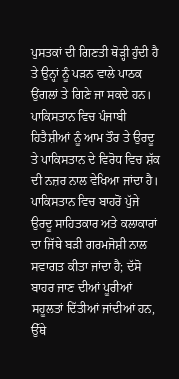ਪੁਸਤਕਾਂ ਦੀ ਗਿਣਤੀ ਥੋੜ੍ਹੀ ਹੁੰਦੀ ਹੈ ਤੇ ਉਨ੍ਹਾਂ ਨੂੰ ਪੜਨ ਵਾਲੇ ਪਾਠਕ ਉਂਗਲਾਂ ਤੇ ਗਿਣੇ ਜਾ ਸਕਦੇ ਹਨ। ਪਾਕਿਸਤਾਨ ਵਿਚ ਪੰਜਾਬੀ ਹਿਤੈਸ਼ੀਆਂ ਨੂੰ ਆਮ ਤੌਰ ਤੇ ਉਰਦੂ ਤੇ ਪਾਕਿਸਤਾਨ ਦੇ ਵਿਰੋਧ ਵਿਚ ਸ਼ੱਕ ਦੀ ਨਜ਼ਰ ਨਾਲ ਵੇਖਿਆ ਜਾਂਦਾ ਹੈ। ਪਾਕਿਸਤਾਨ ਵਿਚ ਬਾਹਰੋਂ ਪੁੱਜੇ ਉਰਦੂ ਸਾਹਿਤਕਾਰ ਅਤੇ ਕਲਾਕਾਰਾਂ ਦਾ ਜਿੱਥੇ ਬੜੀ ਗਰਮਜੋਸ਼ੀ ਨਾਲ ਸਵਾਗਤ ਕੀਤਾ ਜਾਂਦਾ ਹੈ; ਦੱਸੋ ਬਾਹਰ ਜਾਣ ਦੀਆਂ ਪੂਰੀਆਂ ਸਹੂਲਤਾਂ ਦਿੱਤੀਆਂ ਜਾਂਦੀਆਂ ਹਨ, ਉੱਥੇ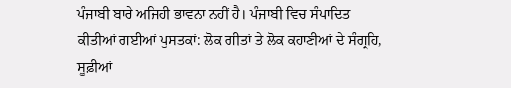ਪੰਜਾਬੀ ਬਾਰੇ ਅਜਿਹੀ ਭਾਵਨਾ ਨਹੀਂ ਹੈ। ਪੰਜਾਬੀ ਵਿਚ ਸੰਪਾਦਿਤ ਕੀਤੀਆਂ ਗਈਆਂ ਪੁਸਤਕਾਂ: ਲੋਕ ਗੀਤਾਂ ਤੇ ਲੋਕ ਕਹਾਣੀਆਂ ਦੇ ਸੰਗ੍ਰਹਿ, ਸੂਫ਼ੀਆਂ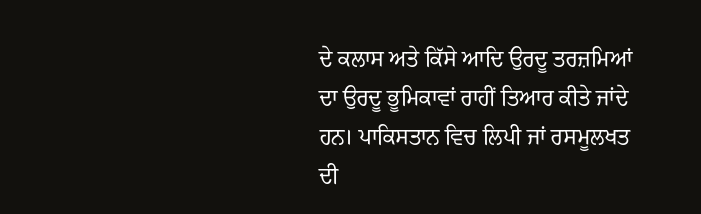ਦੇ ਕਲਾਸ ਅਤੇ ਕਿੱਸੇ ਆਦਿ ਉਰਦੂ ਤਰਜ਼ਮਿਆਂ ਦਾ ਉਰਦੂ ਭੂਮਿਕਾਵਾਂ ਰਾਹੀਂ ਤਿਆਰ ਕੀਤੇ ਜਾਂਦੇ ਹਨ। ਪਾਕਿਸਤਾਨ ਵਿਚ ਲਿਪੀ ਜਾਂ ਰਸਮੂਲਖਤ ਦੀ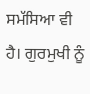ਸਮੱਸਿਆ ਵੀ ਹੈ। ਗੁਰਮੁਖੀ ਨੂੰ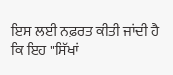ਇਸ ਲਈ ਨਫ਼ਰਤ ਕੀਤੀ ਜਾਂਦੀ ਹੈ ਕਿ ਇਹ "ਸਿੱਖਾਂ